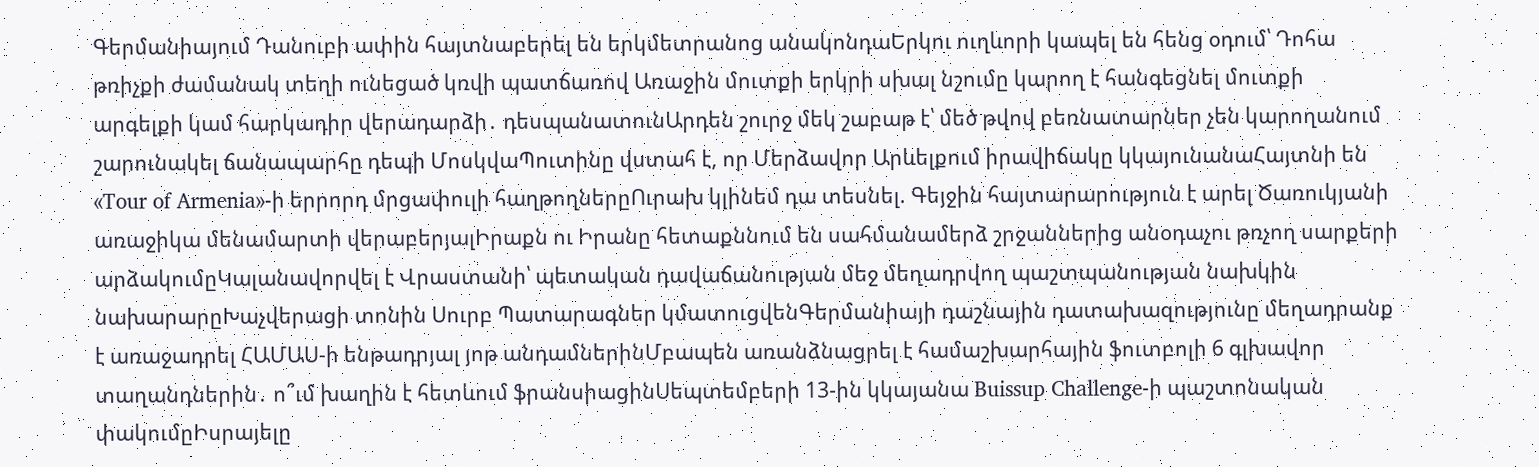Գերմանիայում Դանուբի ափին հայտնաբերել են երկմետրանոց անակոնդաԵրկու ուղևորի կապել են հենց օդում՝ Դոհա թռիչքի ժամանակ տեղի ունեցած կռվի պատճառով Առաջին մուտքի երկրի սխալ նշումը կարող է հանգեցնել մուտքի արգելքի կամ հարկադիր վերադարձի․ դեսպանատունԱրդեն շուրջ մեկ շաբաթ է՝ մեծ թվով բեռնատարներ չեն կարողանում շարունակել ճանապարհը դեպի ՄոսկվաՊուտինը վստահ է, որ Մերձավոր Արևելքում իրավիճակը կկայունանաՀայտնի են «Tour of Armenia»-ի երրորդ մրցափուլի հաղթողներըՈւրախ կլինեմ դա տեսնել. Գեյջին հայտարարություն է արել Ծառուկյանի առաջիկա մենամարտի վերաբերյալԻրաքն ու Իրանը հետաքննում են սահմանամերձ շրջաններից անօդաչու թռչող սարքերի արձակումըԿալանավորվել է Վրաստանի՝ պետական դավաճանության մեջ մեղադրվող պաշտպանության նախկին նախարարըԽաչվերացի տոնին Սուրբ Պատարագներ կմատուցվենԳերմանիայի դաշնային դատախազությունը մեղադրանք է առաջադրել ՀԱՄԱՍ-ի ենթադրյալ յոթ անդամներինՄբապեն առանձնացրել է համաշխարհային ֆուտբոլի 6 գլխավոր տաղանդներին․ ո՞ւմ խաղին է հետևում ֆրանսիացինՍեպտեմբերի 13-ին կկայանա Buissup Challenge-ի պաշտոնական փակումըԻսրայելը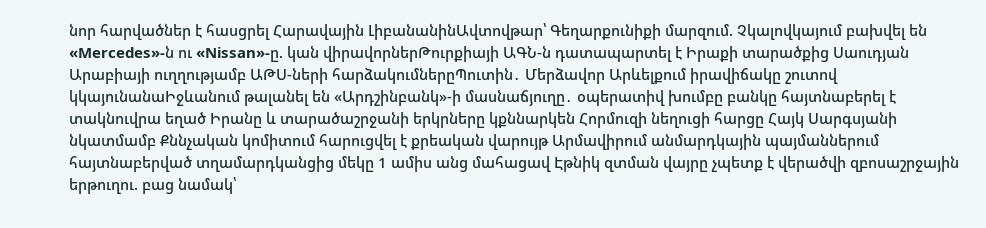նոր հարվածներ է հասցրել Հարավային ԼիբանանինԱվտովթար՝ Գեղարքունիքի մարզում. Չկալովկայում բախվել են «Mercedes»-ն ու «Nissan»-ը. կան վիրավորներԹուրքիայի ԱԳՆ-ն դատապարտել է Իրաքի տարածքից Սաուդյան Արաբիայի ուղղությամբ ԱԹՍ-ների հարձակումներըՊուտին․ Մերձավոր Արևելքում իրավիճակը շուտով կկայունանաԻջևանում թալանել են «Արդշինբանկ»-ի մասնաճյուղը․ օպերատիվ խումբը բանկը հայտնաբերել է տակնուվրա եղած Իրանը և տարածաշրջանի երկրները կքննարկեն Հորմուզի նեղուցի հարցը Հայկ Սարգսյանի նկատմամբ Քննչական կոմիտում հարուցվել է քրեական վարույթ Արմավիրում անմարդկային պայմաններում հայտնաբերված տղամարդկանցից մեկը 1 ամիս անց մահացավ Էթնիկ զտման վայրը չպետք է վերածվի զբոսաշրջային երթուղու. բաց նամակ՝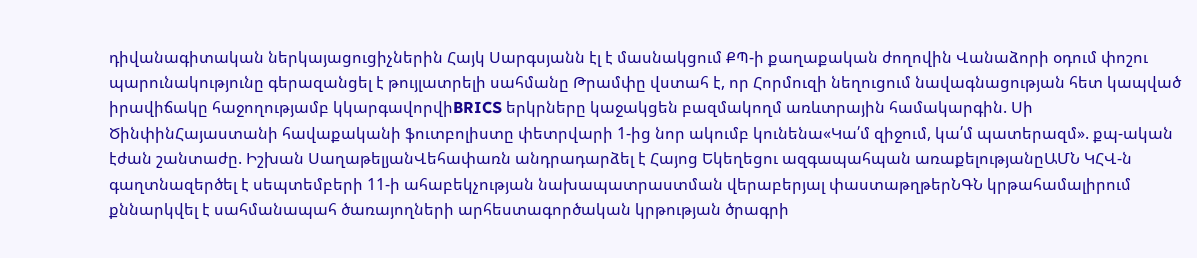դիվանագիտական ներկայացուցիչներին Հայկ Սարգսյանն էլ է մասնակցում ՔՊ-ի քաղաքական ժողովին Վանաձորի օդում փոշու պարունակությունը գերազանցել է թույլատրելի սահմանը Թրամփը վստահ է, որ Հորմուզի նեղուցում նավագնացության հետ կապված իրավիճակը հաջողությամբ կկարգավորվիBRICS երկրները կաջակցեն բազմակողմ առևտրային համակարգին. Սի ԾինփինՀայաստանի հավաքականի ֆուտբոլիստը փետրվարի 1-ից նոր ակումբ կունենա«Կա՛մ զիջում, կա՛մ պատերազմ». քպ-ական էժան շանտաժը. Իշխան ՍաղաթելյանՎեհափառն անդրադարձել է Հայոց Եկեղեցու ազգապահպան առաքելությանըԱՄՆ ԿՀՎ-ն գաղտնազերծել է սեպտեմբերի 11-ի ահաբեկչության նախապատրաստման վերաբերյալ փաստաթղթերՆԳՆ կրթահամալիրում քննարկվել է սահմանապահ ծառայողների արհեստագործական կրթության ծրագրի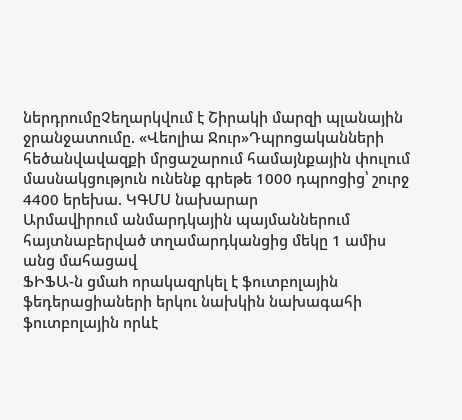ներդրումըՉեղարկվում է Շիրակի մարզի պլանային ջրանջատումը. «Վեոլիա Ջուր»Դպրոցականների հեծանվավազքի մրցաշարում համայնքային փուլում մասնակցություն ունենք գրեթե 1000 դպրոցից՝ շուրջ 4400 երեխա. ԿԳՄՍ նախարար
Արմավիրում անմարդկային պայմաններում հայտնաբերված տղամարդկանցից մեկը 1 ամիս անց մահացավ
ՖԻՖԱ-ն ցմաh որակազրկել է ֆուտբոլային ֆեդերացիաների երկու նախկին նախագահի ֆուտբոլային որևէ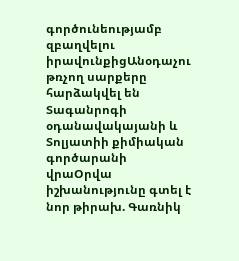գործունեությամբ զբաղվելու իրավունքիցԱնօդաչու թռչող սարքերը հարձակվել են Տագանրոգի օդանավակայանի և Տոլյատիի քիմիական գործարանի վրաՕրվա իշխանությունը գտել է նոր թիրախ. Գառնիկ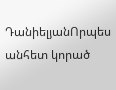ԴանիելյանՈրպես անհետ կորած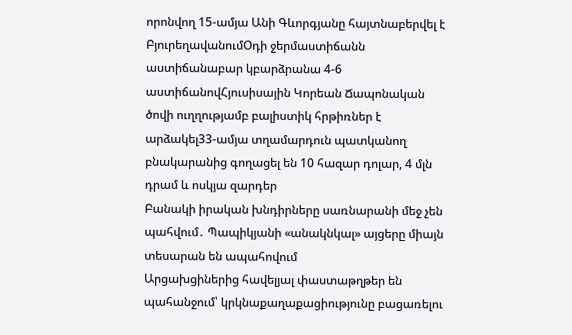որոնվող 15-ամյա Անի Գևորգյանը հայտնաբերվել է ԲյուրեղավանումՕդի ջերմաստիճանն աստիճանաբար կբարձրանա 4-6 աստիճանովՀյուսիսային Կորեան Ճապոնական ծովի ուղղությամբ բալիստիկ հրթիռներ է արձակել33-ամյա տղամարդուն պատկանող բնակարանից գողացել են 10 հազար դոլար, 4 մլն դրամ և ոսկյա զարդեր
Բանակի իրական խնդիրները սառնարանի մեջ չեն պահվում․ Պապիկյանի «անակնկալ» այցերը միայն տեսարան են ապահովում
Արցախցիներից հավելյալ փաստաթղթեր են պահանջում՝ կրկնաքաղաքացիությունը բացառելու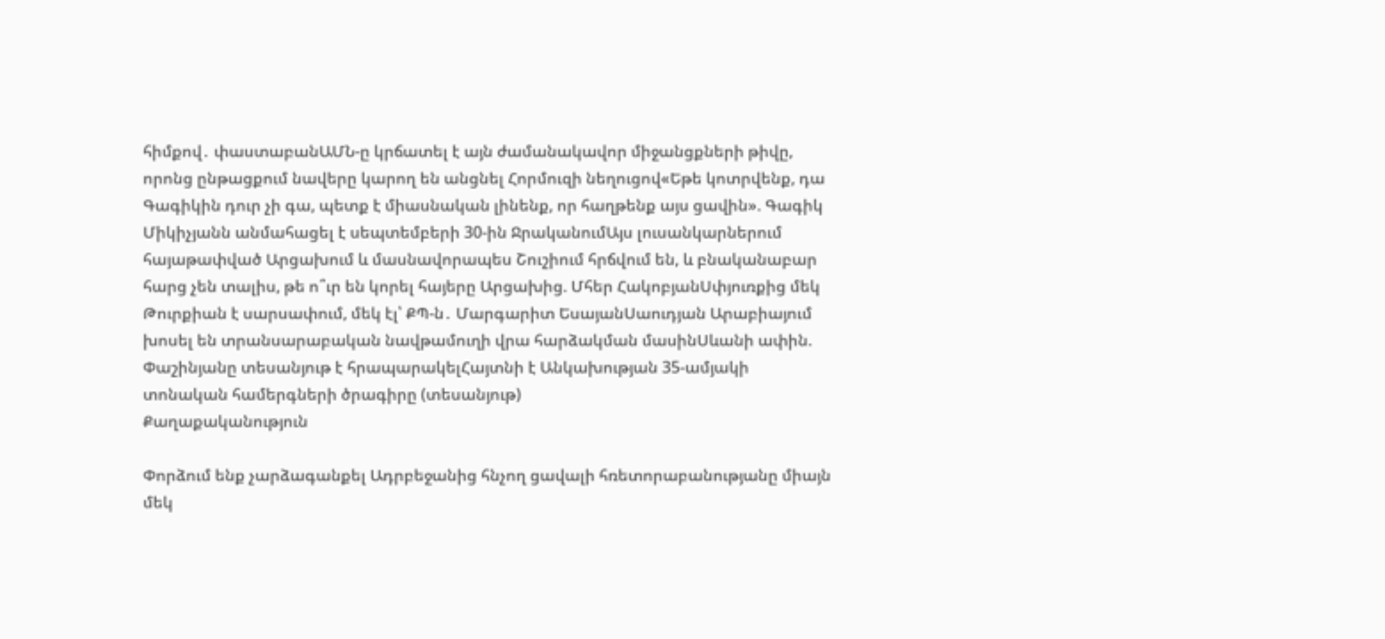հիմքով․ փաստաբանԱՄՆ-ը կրճատել է այն ժամանակավոր միջանցքների թիվը, որոնց ընթացքում նավերը կարող են անցնել Հորմուզի նեղուցով«Եթե կոտրվենք, դա Գագիկին դուր չի գա, պետք է միասնական լինենք, որ հաղթենք այս ցավին». Գագիկ Միկիչյանն անմահացել է սեպտեմբերի 30-ին ՋրականումԱյս լուսանկարներում հայաթափված Արցախում և մասնավորապես Շուշիում հրճվում են, և բնականաբար հարց չեն տալիս, թե ո՞ւր են կորել հայերը Արցախից. Մհեր ՀակոբյանՍփյուռքից մեկ Թուրքիան է սարսափում, մեկ էլ՝ ՔՊ-ն․ Մարգարիտ ԵսայանՍաուդյան Արաբիայում խոսել են տրանսարաբական նավթամուղի վրա հարձակման մասինՍևանի ափին. Փաշինյանը տեսանյութ է հրապարակելՀայտնի է Անկախության 35-ամյակի տոնական համերգների ծրագիրը (տեսանյութ)
Քաղաքականություն

Փորձում ենք չարձագանքել Ադրբեջանից հնչող ցավալի հռետորաբանությանը միայն մեկ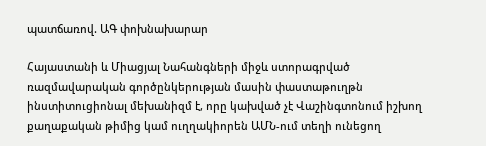պատճառով. ԱԳ փոխնախարար

Հայաստանի և Միացյալ Նահանգների միջև ստորագրված ռազմավարական գործընկերության մասին փաստաթուղթն ինստիտուցիոնալ մեխանիզմ է, որը կախված չէ Վաշինգտոնում իշխող քաղաքական թիմից կամ ուղղակիորեն ԱՄՆ-ում տեղի ունեցող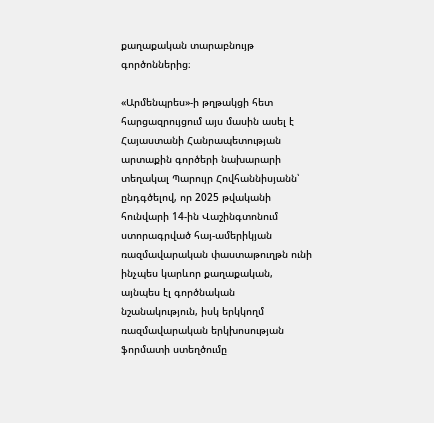քաղաքական տարաբնույթ գործոններից։

«Արմենպրես»-ի թղթակցի հետ հարցազրույցում այս մասին ասել է Հայաստանի Հանրապետության արտաքին գործերի նախարարի տեղակալ Պարույր Հովհաննիսյանն՝ ընդգծելով, որ 2025 թվականի հունվարի 14-ին Վաշինգտոնում ստորագրված հայ-ամերիկյան ռազմավարական փաստաթուղթն ունի ինչպես կարևոր քաղաքական, այնպես էլ գործնական նշանակություն, իսկ երկկողմ ռազմավարական երկխոսության ֆորմատի ստեղծումը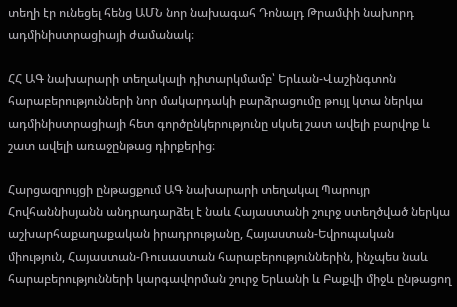տեղի էր ունեցել հենց ԱՄՆ նոր նախագահ Դոնալդ Թրամփի նախորդ ադմինիստրացիայի ժամանակ։

ՀՀ ԱԳ նախարարի տեղակալի դիտարկմամբ՝ Երևան-Վաշինգտոն հարաբերությունների նոր մակարդակի բարձրացումը թույլ կտա ներկա ադմինիստրացիայի հետ գործընկերությունը սկսել շատ ավելի բարվոք և շատ ավելի առաջընթաց դիրքերից։

Հարցազրույցի ընթացքում ԱԳ նախարարի տեղակալ Պարույր Հովհաննիսյանն անդրադարձել է նաև Հայաստանի շուրջ ստեղծված ներկա աշխարհաքաղաքական իրադրությանը, Հայաստան-Եվրոպական միություն, Հայաստան-Ռուսաստան հարաբերություններին, ինչպես նաև հարաբերությունների կարգավորման շուրջ Երևանի և Բաքվի միջև ընթացող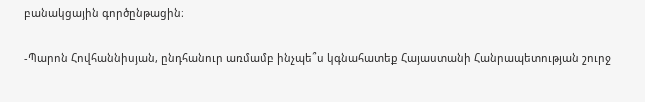բանակցային գործընթացին։

-Պարոն Հովհաննիսյան, ընդհանուր առմամբ ինչպե՞ս կգնահատեք Հայաստանի Հանրապետության շուրջ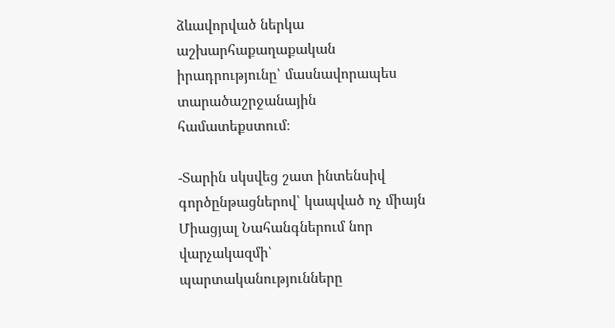ձևավորված ներկա աշխարհաքաղաքական իրադրությունը՝ մասնավորապես տարածաշրջանային համատեքստում։

-Տարին սկսվեց շատ ինտենսիվ գործընթացներով՝ կապված ոչ միայն Միացյալ Նահանգներում նոր վարչակազմի՝ պարտականությունները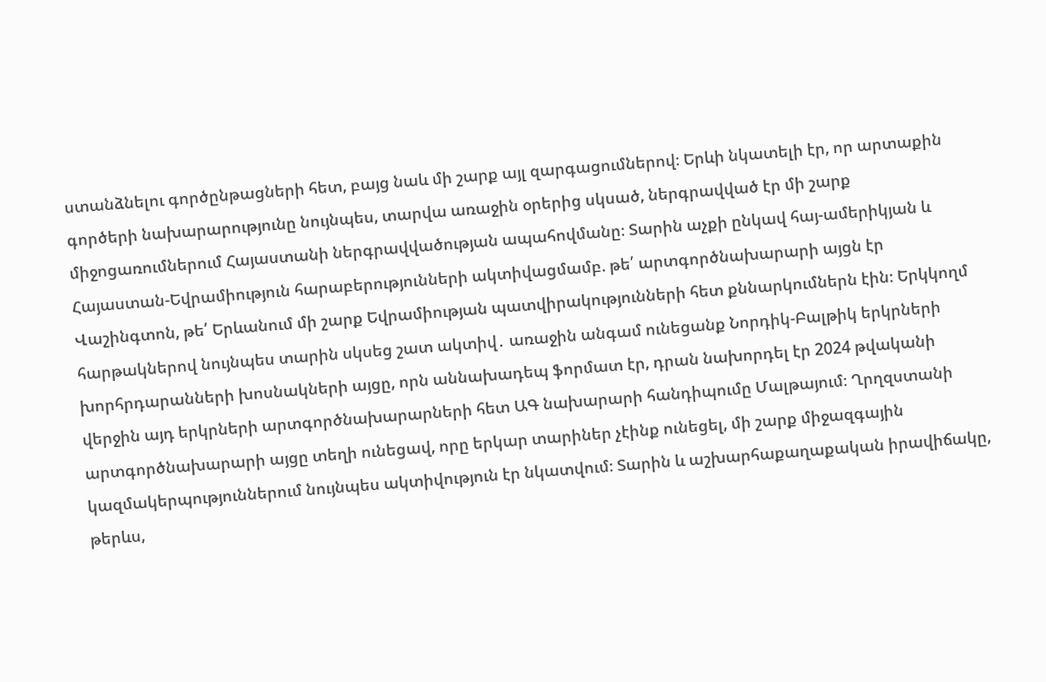ստանձնելու գործընթացների հետ, բայց նաև մի շարք այլ զարգացումներով։ Երևի նկատելի էր, որ արտաքին գործերի նախարարությունը նույնպես, տարվա առաջին օրերից սկսած, ներգրավված էր մի շարք միջոցառումներում Հայաստանի ներգրավվածության ապահովմանը։ Տարին աչքի ընկավ հայ-ամերիկյան և Հայաստան-Եվրամիություն հարաբերությունների ակտիվացմամբ. թե՛ արտգործնախարարի այցն էր Վաշինգտոն, թե՛ Երևանում մի շարք Եվրամիության պատվիրակությունների հետ քննարկումներն էին։ Երկկողմ հարթակներով նույնպես տարին սկսեց շատ ակտիվ․ առաջին անգամ ունեցանք Նորդիկ-Բալթիկ երկրների խորհրդարանների խոսնակների այցը, որն աննախադեպ ֆորմատ էր, դրան նախորդել էր 2024 թվականի վերջին այդ երկրների արտգործնախարարների հետ ԱԳ նախարարի հանդիպումը Մալթայում։ Ղրղզստանի արտգործնախարարի այցը տեղի ունեցավ, որը երկար տարիներ չէինք ունեցել, մի շարք միջազգային կազմակերպություններում նույնպես ակտիվություն էր նկատվում։ Տարին և աշխարհաքաղաքական իրավիճակը, թերևս,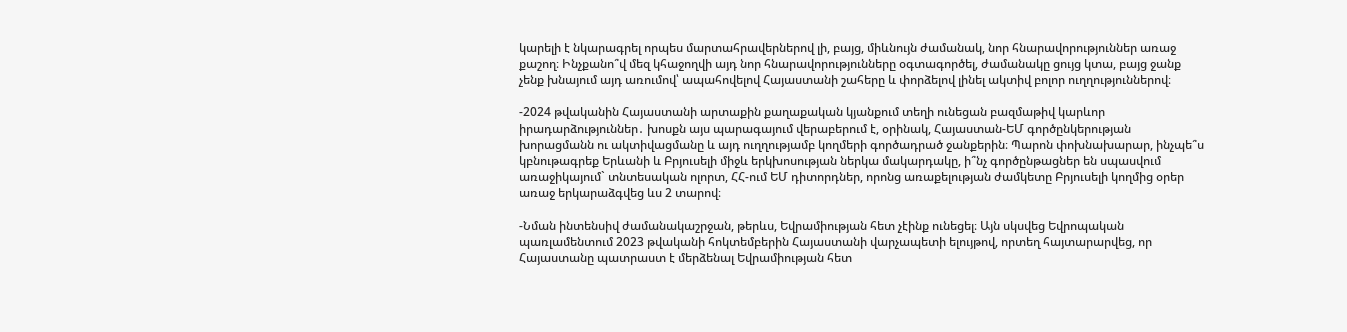կարելի է նկարագրել որպես մարտահրավերներով լի, բայց, միևնույն ժամանակ, նոր հնարավորություններ առաջ քաշող։ Ինչքանո՞վ մեզ կհաջողվի այդ նոր հնարավորությունները օգտագործել, ժամանակը ցույց կտա, բայց ջանք չենք խնայում այդ առումով՝ ապահովելով Հայաստանի շահերը և փորձելով լինել ակտիվ բոլոր ուղղություններով։

-2024 թվականին Հայաստանի արտաքին քաղաքական կյանքում տեղի ունեցան բազմաթիվ կարևոր իրադարձություններ․ խոսքն այս պարագայում վերաբերում է, օրինակ, Հայաստան-ԵՄ գործընկերության խորացմանն ու ակտիվացմանը և այդ ուղղությամբ կողմերի գործադրած ջանքերին։ Պարոն փոխնախարար, ինչպե՞ս կբնութագրեք Երևանի և Բրյուսելի միջև երկխոսության ներկա մակարդակը, ի՞նչ գործընթացներ են սպասվում առաջիկայում` տնտեսական ոլորտ, ՀՀ-ում ԵՄ դիտորդներ, որոնց առաքելության ժամկետը Բրյուսելի կողմից օրեր առաջ երկարաձգվեց ևս 2 տարով։

-Նման ինտենսիվ ժամանակաշրջան, թերևս, Եվրամիության հետ չէինք ունեցել։ Այն սկսվեց Եվրոպական պառլամենտում 2023 թվականի հոկտեմբերին Հայաստանի վարչապետի ելույթով, որտեղ հայտարարվեց, որ Հայաստանը պատրաստ է մերձենալ Եվրամիության հետ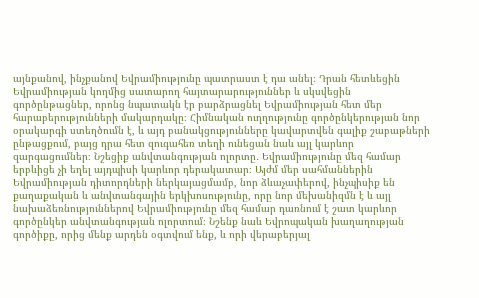այնքանով, ինչքանով Եվրամիությունը պատրաստ է դա անել։ Դրան հետևեցին Եվրամիության կողմից սատարող հայտարարություններ և սկսվեցին գործընթացներ, որոնց նպատակն էր բարձրացնել Եվրամիության հետ մեր հարաբերությունների մակարդակը։ Հիմնական ուղղությունը գործընկերության նոր օրակարգի ստեղծումն է, և այդ բանակցությունները կավարտվեն գալիք շաբաթների ընթացքում, բայց դրա հետ զուգահեռ տեղի ունեցան նաև այլ կարևոր զարգացումներ։ Նշեցիք անվտանգության ոլորտը․ Եվրամիությունը մեզ համար երբևիցե չի եղել այդպիսի կարևոր դերակատար։ Այժմ մեր սահմաններին Եվրամիության դիտորդների ներկայացմամբ, նոր ձևաչափերով, ինչպիսիք են քաղաքական և անվտանգային երկխոսությունը, որը նոր մեխանիզմն է և այլ նախաձեռնություններով Եվրամիությունը մեզ համար դառնում է շատ կարևոր գործընկեր անվտանգության ոլորտում։ Նշենք նաև Եվրոպական խաղաղության գործիքը, որից մենք արդեն օգտվում ենք, և որի վերաբերյալ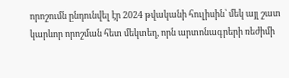որոշումն ընդունվել էր 2024 թվականի հուլիսին՝ մեկ այլ շատ կարևոր որոշման հետ մեկտեղ, որն արտոնագրերի ռեժիմի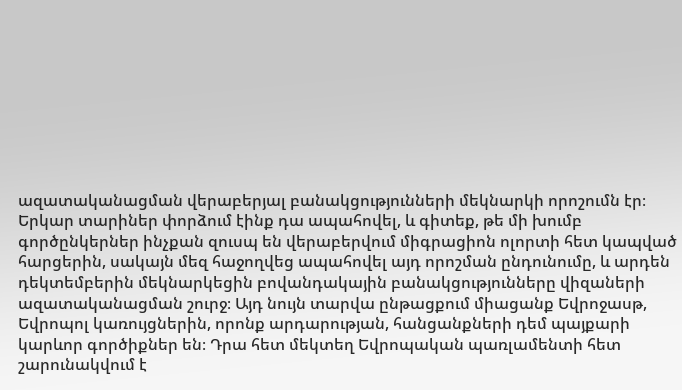ազատականացման վերաբերյալ բանակցությունների մեկնարկի որոշումն էր։ Երկար տարիներ փորձում էինք դա ապահովել, և գիտեք, թե մի խումբ գործընկերներ ինչքան զուսպ են վերաբերվում միգրացիոն ոլորտի հետ կապված հարցերին, սակայն մեզ հաջողվեց ապահովել այդ որոշման ընդունումը, և արդեն դեկտեմբերին մեկնարկեցին բովանդակային բանակցությունները վիզաների ազատականացման շուրջ։ Այդ նույն տարվա ընթացքում միացանք Եվրոջասթ, Եվրոպոլ կառույցներին, որոնք արդարության, հանցանքների դեմ պայքարի կարևոր գործիքներ են։ Դրա հետ մեկտեղ Եվրոպական պառլամենտի հետ շարունակվում է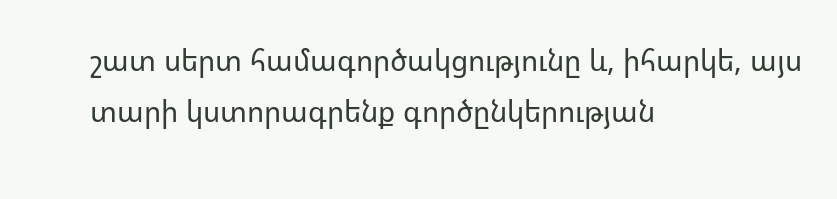շատ սերտ համագործակցությունը և, իհարկե, այս տարի կստորագրենք գործընկերության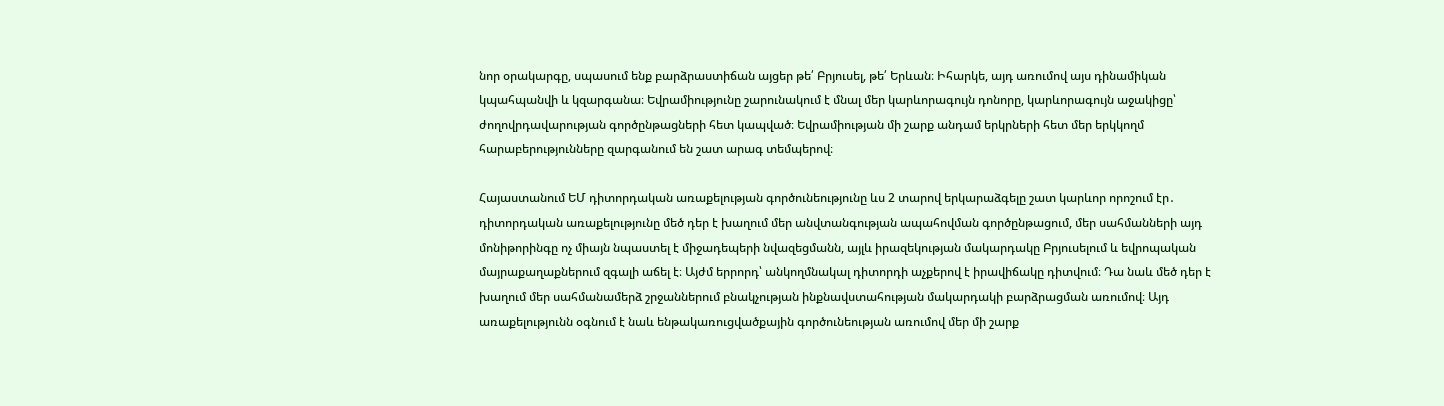նոր օրակարգը, սպասում ենք բարձրաստիճան այցեր թե՛ Բրյուսել, թե՛ Երևան։ Իհարկե, այդ առումով այս դինամիկան կպահպանվի և կզարգանա։ Եվրամիությունը շարունակում է մնալ մեր կարևորագույն դոնորը, կարևորագույն աջակիցը՝ ժողովրդավարության գործընթացների հետ կապված։ Եվրամիության մի շարք անդամ երկրների հետ մեր երկկողմ հարաբերությունները զարգանում են շատ արագ տեմպերով։

Հայաստանում ԵՄ դիտորդական առաքելության գործունեությունը ևս 2 տարով երկարաձգելը շատ կարևոր որոշում էր․ դիտորդական առաքելությունը մեծ դեր է խաղում մեր անվտանգության ապահովման գործընթացում, մեր սահմանների այդ մոնիթորինգը ոչ միայն նպաստել է միջադեպերի նվազեցմանն, այլև իրազեկության մակարդակը Բրյուսելում և եվրոպական մայրաքաղաքներում զգալի աճել է։ Այժմ երրորդ՝ անկողմնակալ դիտորդի աչքերով է իրավիճակը դիտվում։ Դա նաև մեծ դեր է խաղում մեր սահմանամերձ շրջաններում բնակչության ինքնավստահության մակարդակի բարձրացման առումով։ Այդ առաքելությունն օգնում է նաև ենթակառուցվածքային գործունեության առումով մեր մի շարք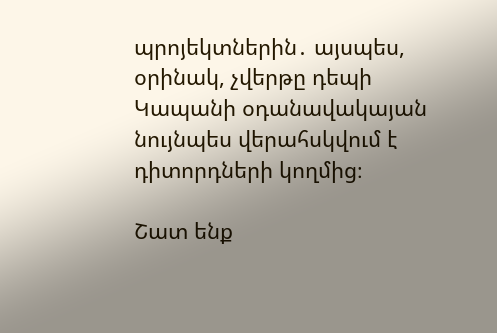պրոյեկտներին․ այսպես, օրինակ, չվերթը դեպի Կապանի օդանավակայան նույնպես վերահսկվում է դիտորդների կողմից։

Շատ ենք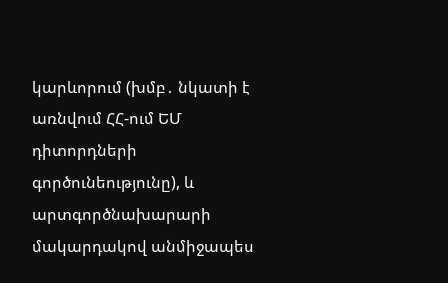կարևորում (խմբ․ նկատի է առնվում ՀՀ-ում ԵՄ դիտորդների գործունեությունը), և արտգործնախարարի մակարդակով անմիջապես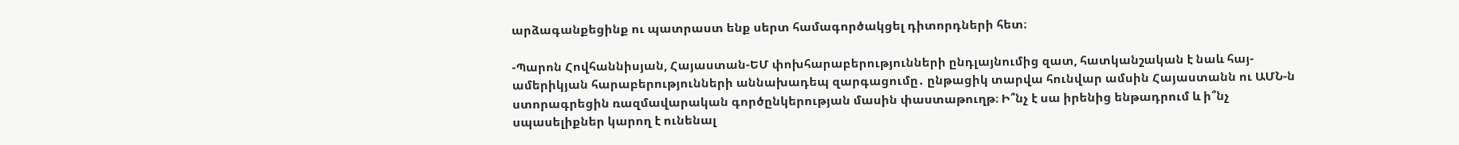արձագանքեցինք ու պատրաստ ենք սերտ համագործակցել դիտորդների հետ։

-Պարոն Հովհաննիսյան, Հայաստան-ԵՄ փոխհարաբերությունների ընդլայնումից զատ, հատկանշական է նաև հայ-ամերիկյան հարաբերությունների աննախադեպ զարգացումը․ ընթացիկ տարվա հունվար ամսին Հայաստանն ու ԱՄՆ-ն ստորագրեցին ռազմավարական գործընկերության մասին փաստաթուղթ։ Ի՞նչ է սա իրենից ենթադրում և ի՞նչ սպասելիքներ կարող է ունենալ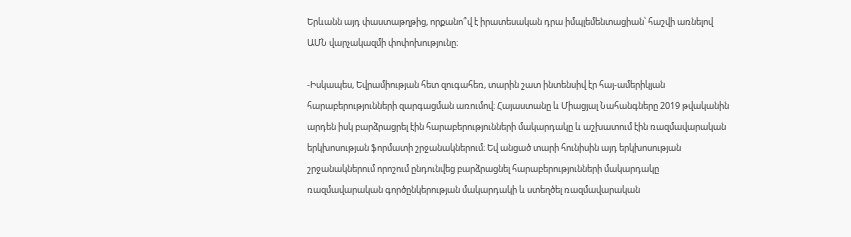Երևանն այդ փաստաթղթից, որքանո՞վ է իրատեսական դրա իմպլեմենտացիան՝ հաշվի առնելով ԱՄՆ վարչակազմի փոփոխությունը։

-Իսկապես, Եվրամիության հետ զուգահեռ, տարին շատ ինտենսիվ էր հայ-ամերիկյան հարաբերությունների զարգացման առումով։ Հայաստանը և Միացյալ Նահանգները 2019 թվականին արդեն իսկ բարձրացրել էին հարաբերությունների մակարդակը և աշխատում էին ռազմավարական երկխոսության ֆորմատի շրջանակներում։ Եվ անցած տարի հունիսին այդ երկխոսության շրջանակներում որոշում ընդունվեց բարձրացնել հարաբերությունների մակարդակը ռազմավարական գործընկերության մակարդակի և ստեղծել ռազմավարական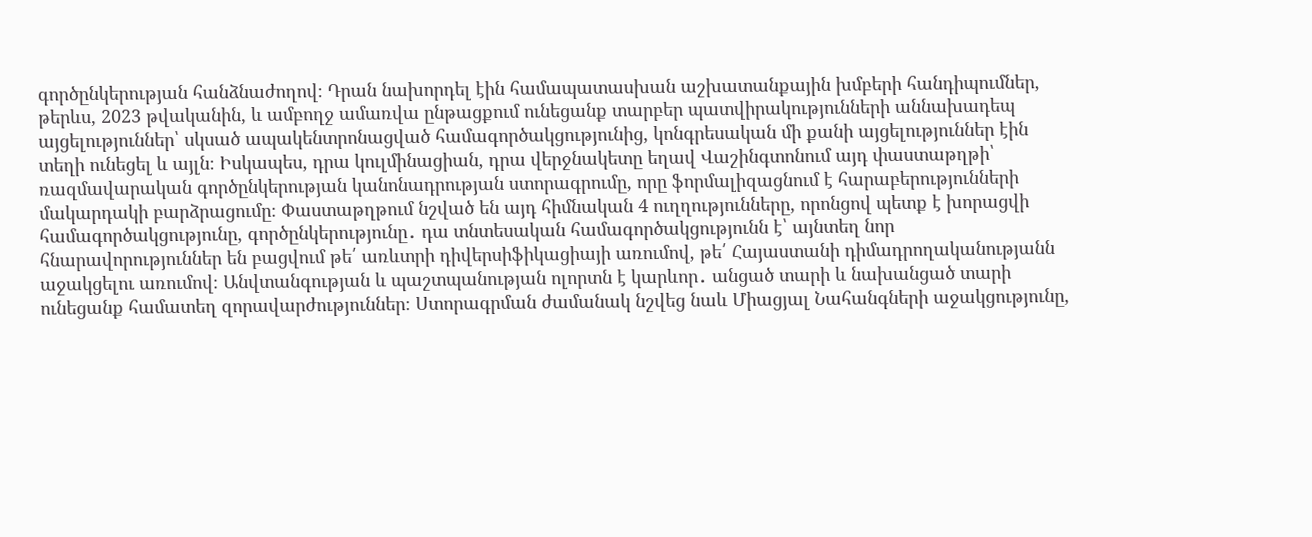գործընկերության հանձնաժողով։ Դրան նախորդել էին համապատասխան աշխատանքային խմբերի հանդիպումներ, թերևս, 2023 թվականին, և ամբողջ ամառվա ընթացքում ունեցանք տարբեր պատվիրակությունների աննախադեպ այցելություններ՝ սկսած ապակենտրոնացված համագործակցությունից, կոնգրեսական մի քանի այցելություններ էին տեղի ունեցել և այլն։ Իսկապես, դրա կուլմինացիան, դրա վերջնակետը եղավ Վաշինգտոնում այդ փաստաթղթի՝ ռազմավարական գործընկերության կանոնադրության ստորագրումը, որը ֆորմալիզացնում է հարաբերությունների մակարդակի բարձրացումը։ Փաստաթղթում նշված են այդ հիմնական 4 ուղղությունները, որոնցով պետք է խորացվի համագործակցությունը, գործընկերությունը․ դա տնտեսական համագործակցությունն է՝ այնտեղ նոր հնարավորություններ են բացվում թե՛ առևտրի դիվերսիֆիկացիայի առումով, թե՛ Հայաստանի դիմադրողականությանն աջակցելու առումով։ Անվտանգության և պաշտպանության ոլորտն է կարևոր․ անցած տարի և նախանցած տարի ունեցանք համատեղ զորավարժություններ։ Ստորագրման ժամանակ նշվեց նաև Միացյալ Նահանգների աջակցությունը,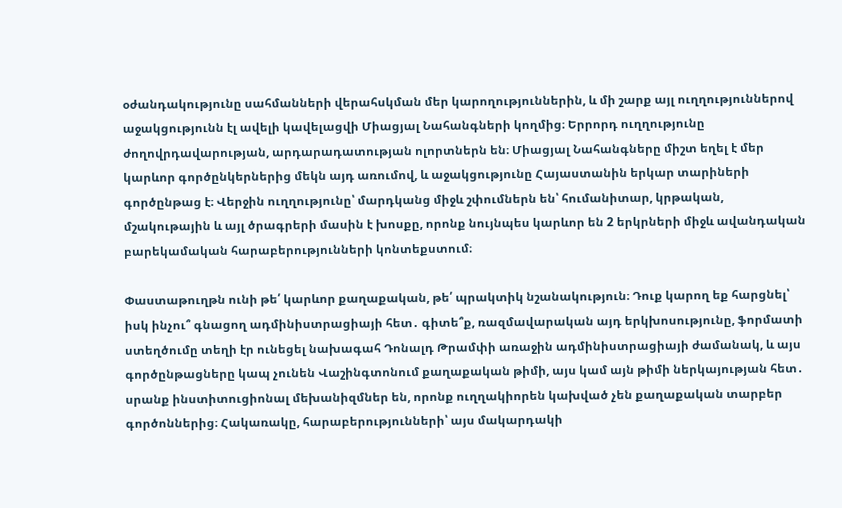օժանդակությունը սահմանների վերահսկման մեր կարողություններին, և մի շարք այլ ուղղություններով աջակցությունն էլ ավելի կավելացվի Միացյալ Նահանգների կողմից։ Երրորդ ուղղությունը ժողովրդավարության, արդարադատության ոլորտներն են։ Միացյալ Նահանգները միշտ եղել է մեր կարևոր գործընկերներից մեկն այդ առումով, և աջակցությունը Հայաստանին երկար տարիների գործընթաց է։ Վերջին ուղղությունը՝ մարդկանց միջև շփումներն են՝ հումանիտար, կրթական, մշակութային և այլ ծրագրերի մասին է խոսքը, որոնք նույնպես կարևոր են 2 երկրների միջև ավանդական բարեկամական հարաբերությունների կոնտեքստում։

Փաստաթուղթն ունի թե՛ կարևոր քաղաքական, թե՛ պրակտիկ նշանակություն։ Դուք կարող եք հարցնել՝ իսկ ինչու՞ գնացող ադմինիստրացիայի հետ․ գիտե՞ք, ռազմավարական այդ երկխոսությունը, ֆորմատի ստեղծումը տեղի էր ունեցել նախագահ Դոնալդ Թրամփի առաջին ադմինիստրացիայի ժամանակ, և այս գործընթացները կապ չունեն Վաշինգտոնում քաղաքական թիմի, այս կամ այն թիմի ներկայության հետ․ սրանք ինստիտուցիոնալ մեխանիզմներ են, որոնք ուղղակիորեն կախված չեն քաղաքական տարբեր գործոններից։ Հակառակը, հարաբերությունների՝ այս մակարդակի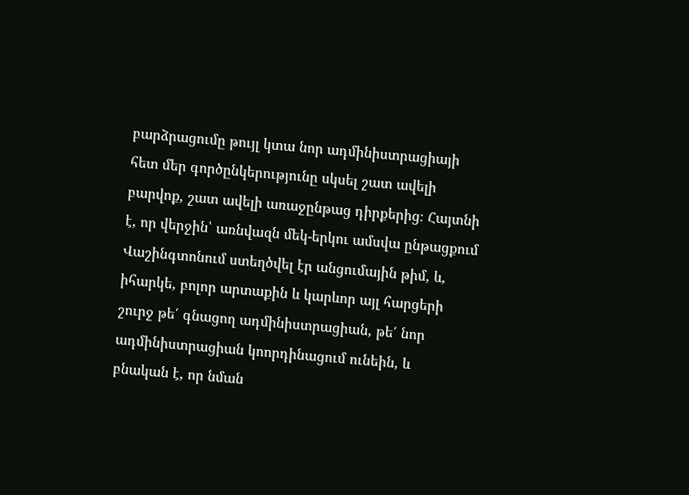բարձրացումը թույլ կտա նոր ադմինիստրացիայի հետ մեր գործընկերությունը սկսել շատ ավելի բարվոք, շատ ավելի առաջընթաց դիրքերից։ Հայտնի է, որ վերջին՝ առնվազն մեկ-երկու ամսվա ընթացքում Վաշինգտոնում ստեղծվել էր անցումային թիմ, և, իհարկե, բոլոր արտաքին և կարևոր այլ հարցերի շուրջ թե՛ գնացող ադմինիստրացիան, թե՛ նոր ադմինիստրացիան կոորդինացում ունեին, և բնական է, որ նման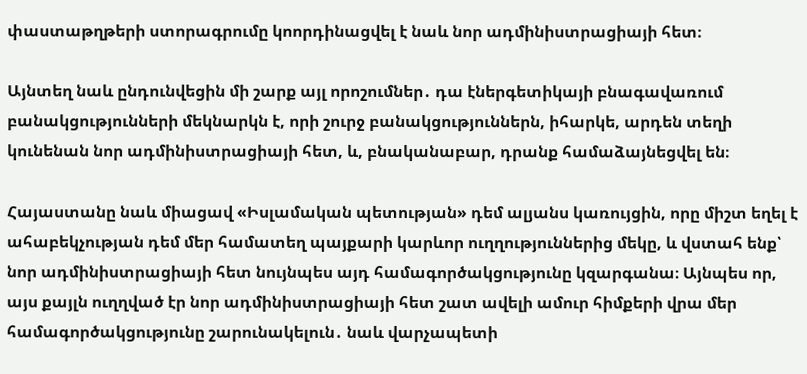փաստաթղթերի ստորագրումը կոորդինացվել է նաև նոր ադմինիստրացիայի հետ։

Այնտեղ նաև ընդունվեցին մի շարք այլ որոշումներ․ դա էներգետիկայի բնագավառում բանակցությունների մեկնարկն է, որի շուրջ բանակցություններն, իհարկե, արդեն տեղի կունենան նոր ադմինիստրացիայի հետ, և, բնականաբար, դրանք համաձայնեցվել են։

Հայաստանը նաև միացավ «Իսլամական պետության» դեմ ալյանս կառույցին, որը միշտ եղել է ահաբեկչության դեմ մեր համատեղ պայքարի կարևոր ուղղություններից մեկը, և վստահ ենք՝ նոր ադմինիստրացիայի հետ նույնպես այդ համագործակցությունը կզարգանա։ Այնպես որ, այս քայլն ուղղված էր նոր ադմինիստրացիայի հետ շատ ավելի ամուր հիմքերի վրա մեր համագործակցությունը շարունակելուն․ նաև վարչապետի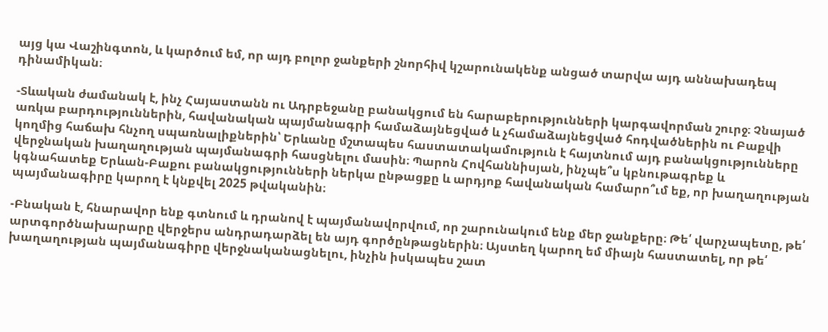այց կա Վաշինգտոն, և կարծում եմ, որ այդ բոլոր ջանքերի շնորհիվ կշարունակենք անցած տարվա այդ աննախադեպ դինամիկան։

-Տևական ժամանակ է, ինչ Հայաստանն ու Ադրբեջանը բանակցում են հարաբերությունների կարգավորման շուրջ։ Չնայած առկա բարդություններին, հավանական պայմանագրի համաձայնեցված և չհամաձայնեցված հոդվածներին ու Բաքվի կողմից հաճախ հնչող սպառնալիքներին՝ Երևանը մշտապես հաստատակամություն է հայտնում այդ բանակցությունները վերջնական խաղաղության պայմանագրի հասցնելու մասին։ Պարոն Հովհաննիսյան, ինչպե՞ս կբնութագրեք և կգնահատեք Երևան-Բաքու բանակցությունների ներկա ընթացքը և արդյոք հավանական համարո՞ւմ եք, որ խաղաղության պայմանագիրը կարող է կնքվել 2025 թվականին։

-Բնական է, հնարավոր ենք գտնում և դրանով է պայմանավորվում, որ շարունակում ենք մեր ջանքերը։ Թե՛ վարչապետը, թե՛ արտգործնախարարը վերջերս անդրադարձել են այդ գործընթացներին։ Այստեղ կարող եմ միայն հաստատել, որ թե՛ խաղաղության պայմանագիրը վերջնականացնելու, ինչին իսկապես շատ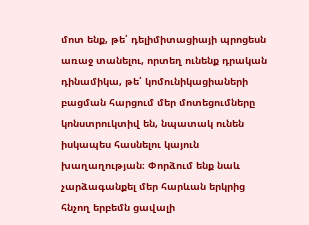մոտ ենք, թե՛ դելիմիտացիայի պրոցեսն առաջ տանելու, որտեղ ունենք դրական դինամիկա, թե՛ կոմունիկացիաների բացման հարցում մեր մոտեցումները կոնստրուկտիվ են, նպատակ ունեն իսկապես հասնելու կայուն խաղաղության։ Փորձում ենք նաև չարձագանքել մեր հարևան երկրից հնչող երբեմն ցավալի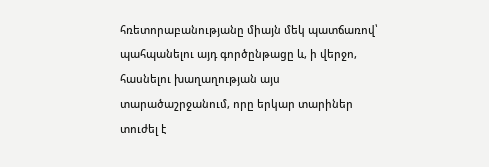հռետորաբանությանը միայն մեկ պատճառով՝ պահպանելու այդ գործընթացը և, ի վերջո, հասնելու խաղաղության այս տարածաշրջանում, որը երկար տարիներ տուժել է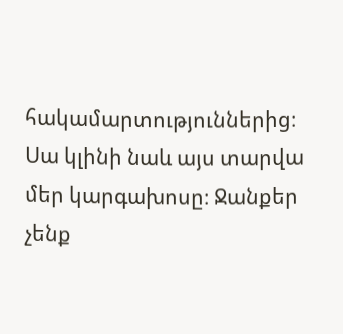հակամարտություններից։ Սա կլինի նաև այս տարվա մեր կարգախոսը։ Ջանքեր չենք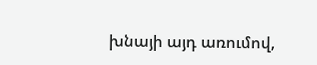խնայի այդ առումով,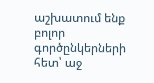աշխատում ենք բոլոր գործընկերների հետ՝ աջ